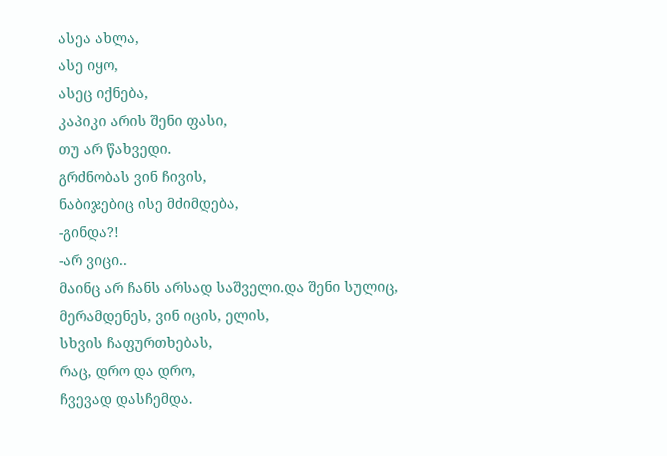ასეა ახლა,
ასე იყო,
ასეც იქნება,
კაპიკი არის შენი ფასი,
თუ არ წახვედი.
გრძნობას ვინ ჩივის,
ნაბიჯებიც ისე მძიმდება,
-გინდა?!
-არ ვიცი..
მაინც არ ჩანს არსად საშველი.და შენი სულიც,
მერამდენეს, ვინ იცის, ელის,
სხვის ჩაფურთხებას,
რაც, დრო და დრო,
ჩვევად დასჩემდა.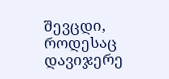შევცდი,
როდესაც დავიჯერე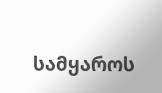სამყაროს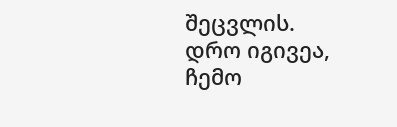შეცვლის.
დრო იგივეა,
ჩემო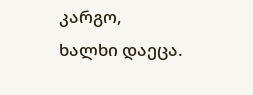კარგო,
ხალხი დაეცა.